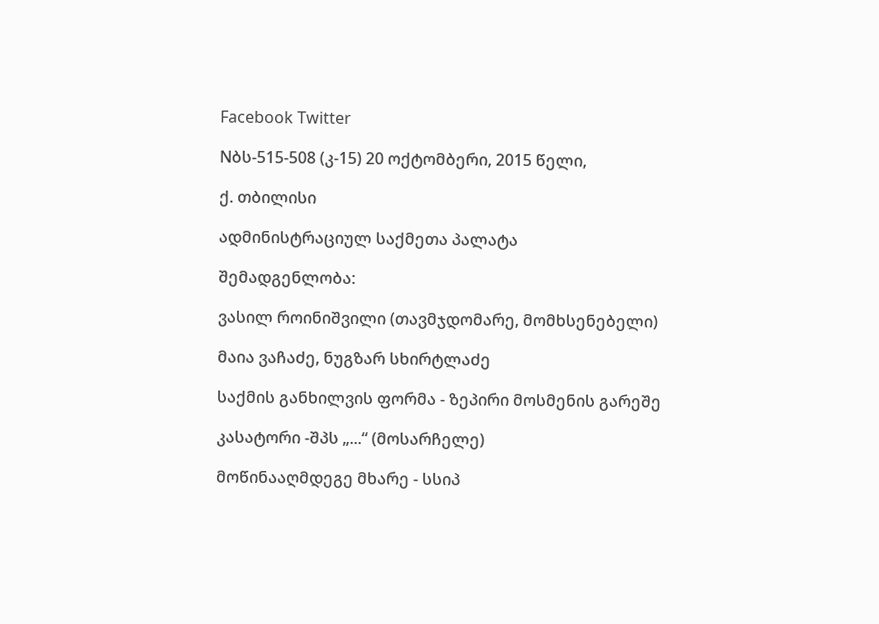Facebook Twitter

Nბს-515-508 (კ-15) 20 ოქტომბერი, 2015 წელი,

ქ. თბილისი

ადმინისტრაციულ საქმეთა პალატა

შემადგენლობა:

ვასილ როინიშვილი (თავმჯდომარე, მომხსენებელი)

მაია ვაჩაძე, ნუგზარ სხირტლაძე

საქმის განხილვის ფორმა - ზეპირი მოსმენის გარეშე

კასატორი -შპს „...“ (მოსარჩელე)

მოწინააღმდეგე მხარე - სსიპ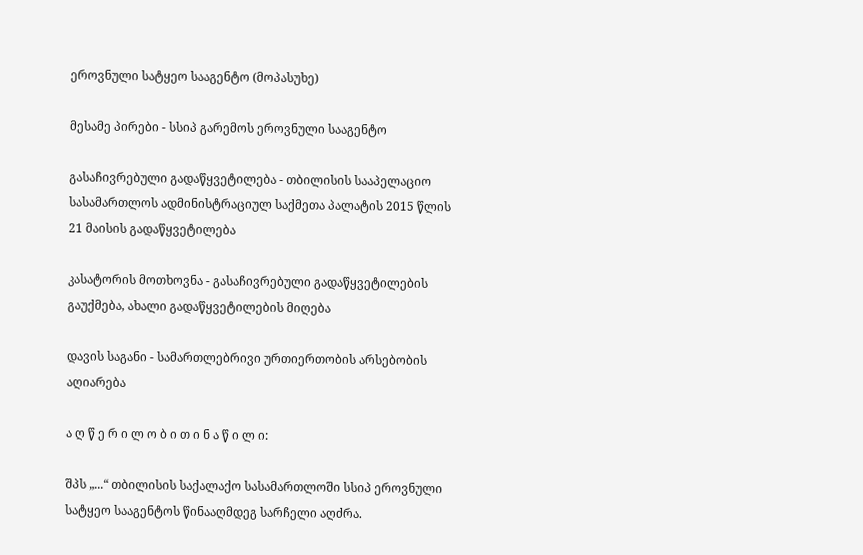ეროვნული სატყეო სააგენტო (მოპასუხე)

მესამე პირები - სსიპ გარემოს ეროვნული სააგენტო

გასაჩივრებული გადაწყვეტილება - თბილისის სააპელაციო სასამართლოს ადმინისტრაციულ საქმეთა პალატის 2015 წლის 21 მაისის გადაწყვეტილება

კასატორის მოთხოვნა - გასაჩივრებული გადაწყვეტილების გაუქმება, ახალი გადაწყვეტილების მიღება

დავის საგანი - სამართლებრივი ურთიერთობის არსებობის აღიარება

ა ღ წ ე რ ი ლ ო ბ ი თ ი ნ ა წ ი ლ ი:

შპს „...“ თბილისის საქალაქო სასამართლოში სსიპ ეროვნული სატყეო სააგენტოს წინააღმდეგ სარჩელი აღძრა.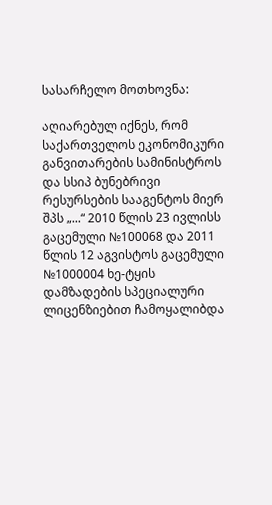სასარჩელო მოთხოვნა:

აღიარებულ იქნეს, რომ საქართველოს ეკონომიკური განვითარების სამინისტროს და სსიპ ბუნებრივი რესურსების სააგენტოს მიერ შპს „...“ 2010 წლის 23 ივლისს გაცემული №100068 და 2011 წლის 12 აგვისტოს გაცემული №1000004 ხე-ტყის დამზადების სპეციალური ლიცენზიებით ჩამოყალიბდა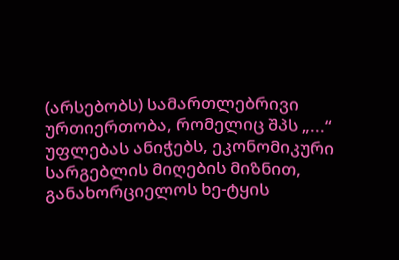(არსებობს) სამართლებრივი ურთიერთობა, რომელიც შპს „...“ უფლებას ანიჭებს, ეკონომიკური სარგებლის მიღების მიზნით, განახორციელოს ხე-ტყის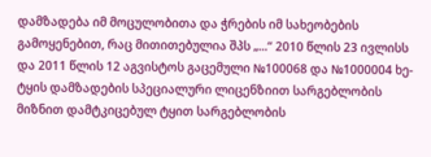დამზადება იმ მოცულობითა და ჭრების იმ სახეობების გამოყენებით, რაც მითითებულია შპს „...“ 2010 წლის 23 ივლისს და 2011 წლის 12 აგვისტოს გაცემული №100068 და №1000004 ხე-ტყის დამზადების სპეციალური ლიცენზიით სარგებლობის მიზნით დამტკიცებულ ტყით სარგებლობის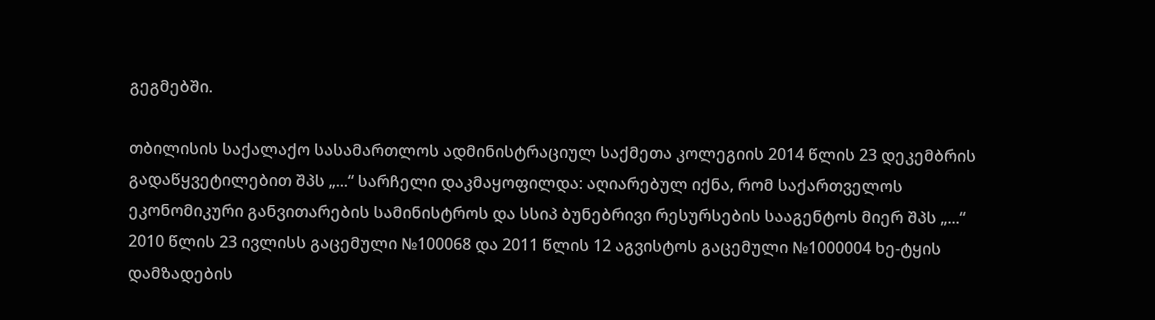გეგმებში.

თბილისის საქალაქო სასამართლოს ადმინისტრაციულ საქმეთა კოლეგიის 2014 წლის 23 დეკემბრის გადაწყვეტილებით შპს „...“ სარჩელი დაკმაყოფილდა: აღიარებულ იქნა, რომ საქართველოს ეკონომიკური განვითარების სამინისტროს და სსიპ ბუნებრივი რესურსების სააგენტოს მიერ შპს „...“ 2010 წლის 23 ივლისს გაცემული №100068 და 2011 წლის 12 აგვისტოს გაცემული №1000004 ხე-ტყის დამზადების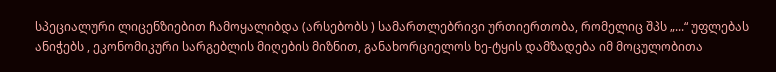სპეციალური ლიცენზიებით ჩამოყალიბდა (არსებობს ) სამართლებრივი ურთიერთობა, რომელიც შპს „...“ უფლებას ანიჭებს , ეკონომიკური სარგებლის მიღების მიზნით, განახორციელოს ხე-ტყის დამზადება იმ მოცულობითა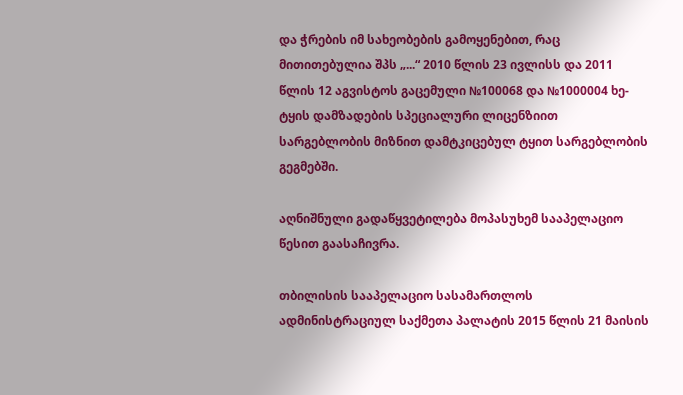და ჭრების იმ სახეობების გამოყენებით, რაც მითითებულია შპს „...“ 2010 წლის 23 ივლისს და 2011 წლის 12 აგვისტოს გაცემული №100068 და №1000004 ხე-ტყის დამზადების სპეციალური ლიცენზიით სარგებლობის მიზნით დამტკიცებულ ტყით სარგებლობის გეგმებში.

აღნიშნული გადაწყვეტილება მოპასუხემ სააპელაციო წესით გაასაჩივრა.

თბილისის სააპელაციო სასამართლოს ადმინისტრაციულ საქმეთა პალატის 2015 წლის 21 მაისის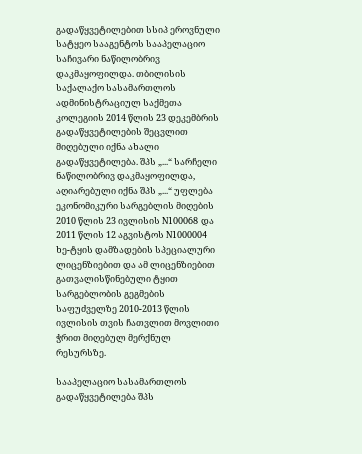გადაწყვეტილებით სსიპ ეროვნული სატყეო სააგენტოს სააპელაციო საჩივარი ნაწილობრივ დაკმაყოფილდა. თბილისის საქალაქო სასამართლოს ადმინისტრაციულ საქმეთა კოლეგიის 2014 წლის 23 დეკემბრის გადაწყვეტილების შეცვლით მიღებული იქნა ახალი გადაწყვეტილება. შპს „...“ სარჩელი ნაწილობრივ დაკმაყოფილდა, აღიარებული იქნა შპს „...“ უფლება ეკონომიკური სარგებლის მიღების 2010 წლის 23 ივლისის N100068 და 2011 წლის 12 აგვისტოს N1000004 ხე-ტყის დამზადების სპეციალური ლიცენზიებით და ამ ლიცენზიებით გათვალისწინებული ტყით სარგებლობის გეგმების საფუძველზე 2010-2013 წლის ივლისის თვის ჩათვლით მოვლითი ჭრით მიღებულ მერქნულ რესურსზე.

სააპელაციო სასამართლოს გადაწყვეტილება შპს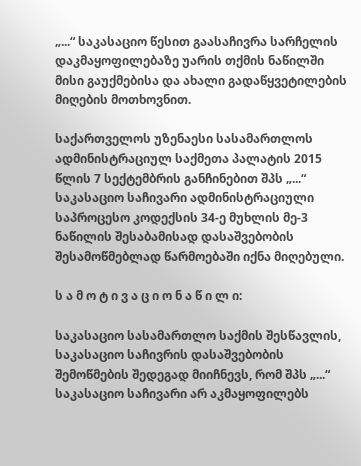„...“ საკასაციო წესით გაასაჩივრა სარჩელის დაკმაყოფილებაზე უარის თქმის ნაწილში მისი გაუქმებისა და ახალი გადაწყვეტილების მიღების მოთხოვნით.

საქართველოს უზენაესი სასამართლოს ადმინისტრაციულ საქმეთა პალატის 2015 წლის 7 სექტემბრის განჩინებით შპს „...“ საკასაციო საჩივარი ადმინისტრაციული საპროცესო კოდექსის 34-ე მუხლის მე-3 ნაწილის შესაბამისად დასაშვებობის შესამოწმებლად წარმოებაში იქნა მიღებული.

ს ა მ ო ტ ი ვ ა ც ი ო ნ ა წ ი ლ ი:

საკასაციო სასამართლო საქმის შესწავლის, საკასაციო საჩივრის დასაშვებობის შემოწმების შედეგად მიიჩნევს, რომ შპს „...“ საკასაციო საჩივარი არ აკმაყოფილებს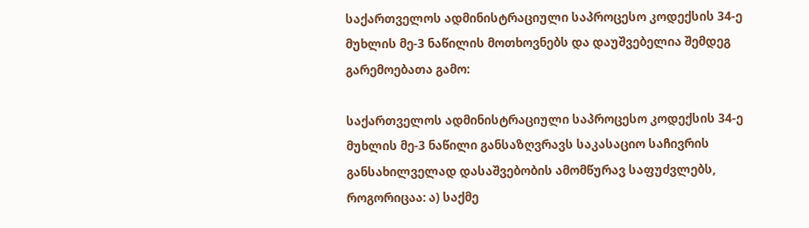საქართველოს ადმინისტრაციული საპროცესო კოდექსის 34-ე მუხლის მე-3 ნაწილის მოთხოვნებს და დაუშვებელია შემდეგ გარემოებათა გამო:

საქართველოს ადმინისტრაციული საპროცესო კოდექსის 34-ე მუხლის მე-3 ნაწილი განსაზღვრავს საკასაციო საჩივრის განსახილველად დასაშვებობის ამომწურავ საფუძვლებს, როგორიცაა: ა) საქმე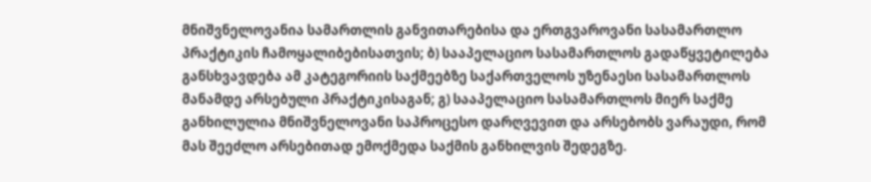მნიშვნელოვანია სამართლის განვითარებისა და ერთგვაროვანი სასამართლო პრაქტიკის ჩამოყალიბებისათვის; ბ) სააპელაციო სასამართლოს გადაწყვეტილება განსხვავდება ამ კატეგორიის საქმეებზე საქართველოს უზენაესი სასამართლოს მანამდე არსებული პრაქტიკისაგან; გ) სააპელაციო სასამართლოს მიერ საქმე განხილულია მნიშვნელოვანი საპროცესო დარღვევით და არსებობს ვარაუდი, რომ მას შეეძლო არსებითად ემოქმედა საქმის განხილვის შედეგზე.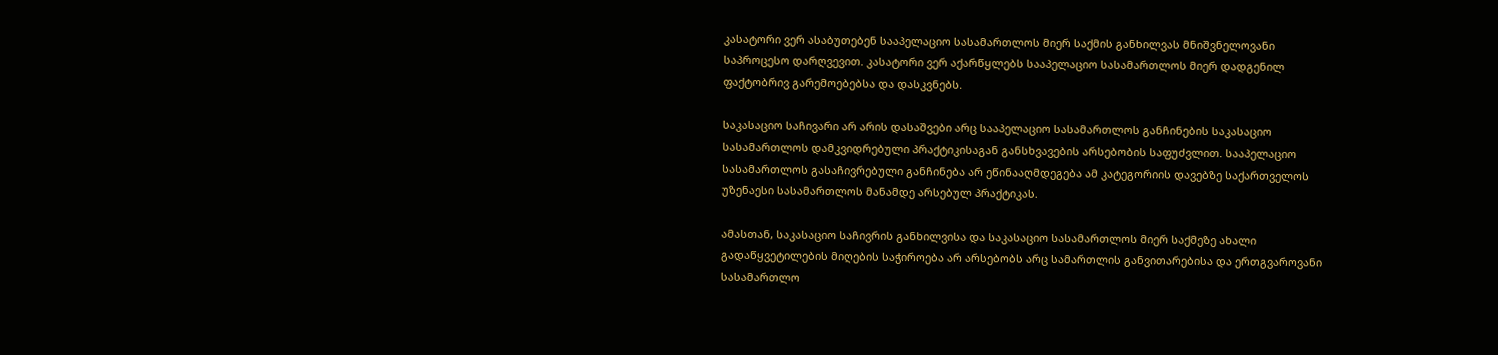კასატორი ვერ ასაბუთებენ სააპელაციო სასამართლოს მიერ საქმის განხილვას მნიშვნელოვანი საპროცესო დარღვევით. კასატორი ვერ აქარწყლებს სააპელაციო სასამართლოს მიერ დადგენილ ფაქტობრივ გარემოებებსა და დასკვნებს.

საკასაციო საჩივარი არ არის დასაშვები არც სააპელაციო სასამართლოს განჩინების საკასაციო სასამართლოს დამკვიდრებული პრაქტიკისაგან განსხვავების არსებობის საფუძვლით. სააპელაციო სასამართლოს გასაჩივრებული განჩინება არ ეწინააღმდეგება ამ კატეგორიის დავებზე საქართველოს უზენაესი სასამართლოს მანამდე არსებულ პრაქტიკას.

ამასთან, საკასაციო საჩივრის განხილვისა და საკასაციო სასამართლოს მიერ საქმეზე ახალი გადაწყვეტილების მიღების საჭიროება არ არსებობს არც სამართლის განვითარებისა და ერთგვაროვანი სასამართლო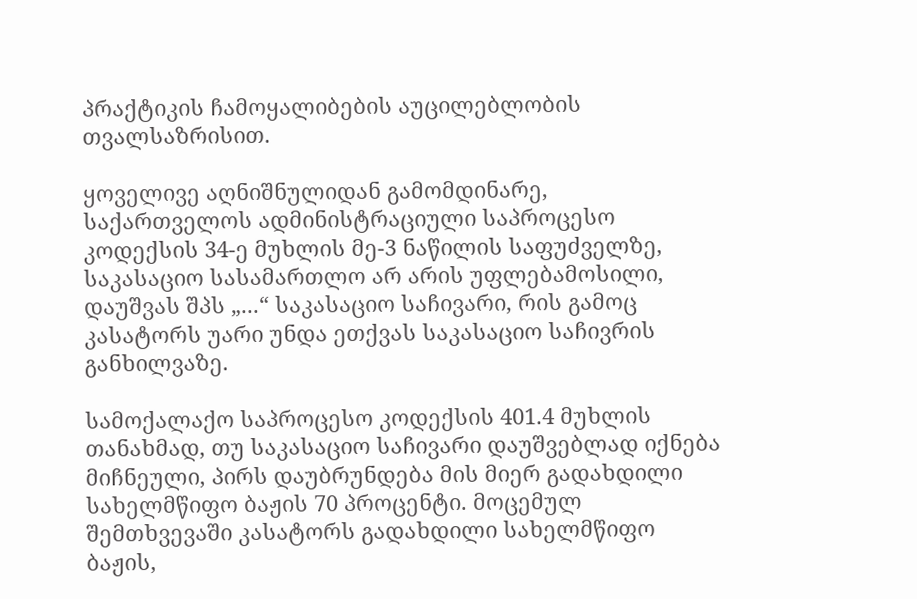პრაქტიკის ჩამოყალიბების აუცილებლობის თვალსაზრისით.

ყოველივე აღნიშნულიდან გამომდინარე, საქართველოს ადმინისტრაციული საპროცესო კოდექსის 34-ე მუხლის მე-3 ნაწილის საფუძველზე, საკასაციო სასამართლო არ არის უფლებამოსილი, დაუშვას შპს „...“ საკასაციო საჩივარი, რის გამოც კასატორს უარი უნდა ეთქვას საკასაციო საჩივრის განხილვაზე.

სამოქალაქო საპროცესო კოდექსის 401.4 მუხლის თანახმად, თუ საკასაციო საჩივარი დაუშვებლად იქნება მიჩნეული, პირს დაუბრუნდება მის მიერ გადახდილი სახელმწიფო ბაჟის 70 პროცენტი. მოცემულ შემთხვევაში კასატორს გადახდილი სახელმწიფო ბაჟის,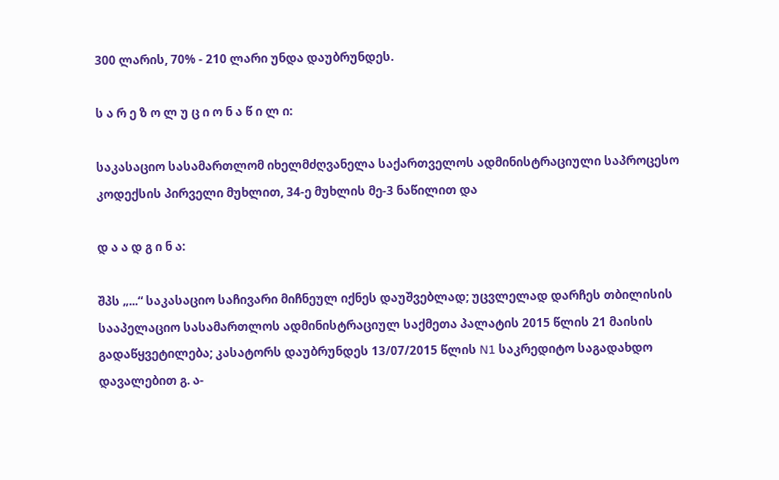300 ლარის, 70% - 210 ლარი უნდა დაუბრუნდეს.

ს ა რ ე ზ ო ლ უ ც ი ო ნ ა წ ი ლ ი:

საკასაციო სასამართლომ იხელმძღვანელა საქართველოს ადმინისტრაციული საპროცესო კოდექსის პირველი მუხლით, 34-ე მუხლის მე-3 ნაწილით და

დ ა ა დ გ ი ნ ა:

შპს „...“ საკასაციო საჩივარი მიჩნეულ იქნეს დაუშვებლად; უცვლელად დარჩეს თბილისის სააპელაციო სასამართლოს ადმინისტრაციულ საქმეთა პალატის 2015 წლის 21 მაისის გადაწყვეტილება; კასატორს დაუბრუნდეს 13/07/2015 წლის N1 საკრედიტო საგადახდო დავალებით გ. ა-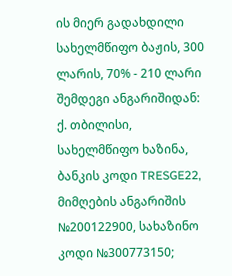ის მიერ გადახდილი სახელმწიფო ბაჟის, 300 ლარის, 70% - 210 ლარი შემდეგი ანგარიშიდან: ქ. თბილისი, სახელმწიფო ხაზინა, ბანკის კოდი TRESGE22, მიმღების ანგარიშის №200122900, სახაზინო კოდი №300773150;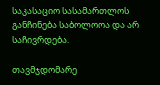საკასაციო სასამართლოს განჩინება საბოლოოა და არ საჩივრდება.

თავმჯდომარე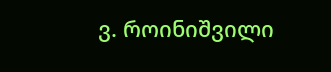ვ. როინიშვილი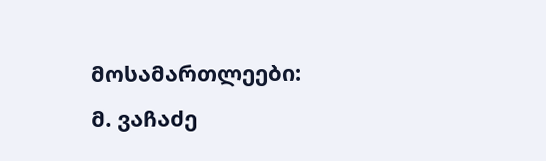მოსამართლეები: მ. ვაჩაძე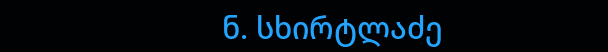ნ. სხირტლაძე